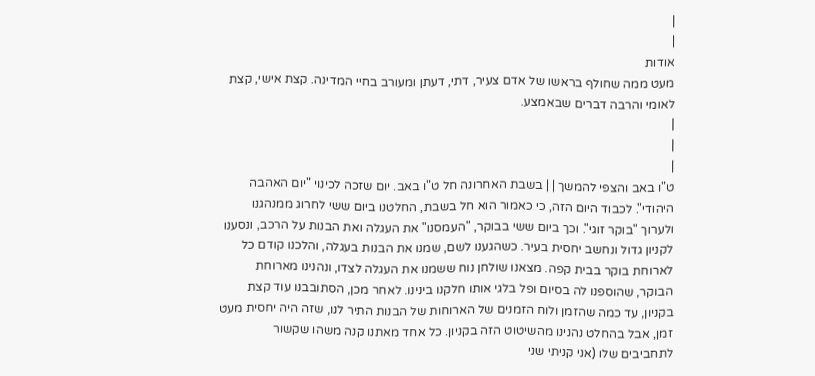|
|
אודות
מעט ממה שחולף בראשו של אדם צעיר, דתי, דעתן ומעורב בחיי המדינה. קצת אישי, קצת לאומי והרבה דברים שבאמצע.
|
|
|
ט"ו באב והצפי להמשך | | בשבת האחרונה חל ט"ו באב. יום שזכה לכינוי "יום האהבה היהודי". לכבוד היום הזה, כי כאמור הוא חל בשבת, החלטנו ביום ששי לחרוג ממנהגנו ולערוך "בוקר זוגי". וכך ביום ששי בבוקר, "העמסנו" את העגלה ואת הבנות על הרכב, ונסענו לקניון גדול ונחשב יחסית בעיר. כשהגענו לשם, שמנו את הבנות בעגלה, והלכנו קודם כל לארוחת בוקר בבית קפה. מצאנו שולחן נוח ששמנו את העגלה לצדו, ונהנינו מארוחת הבוקר, שהוספנו לה בסיום ופל בלגי אותו חלקנו בינינו. לאחר מכן, הסתובבנו עוד קצת בקניון, עד כמה שהזמן ולוח הזמנים של הארוחות של הבנות התיר לנו, שזה היה יחסית מעט זמן, אבל בהחלט נהנינו מהשיטוט הזה בקניון. כל אחד מאתנו קנה משהו שקשור לתחביבים שלו (אני קניתי שני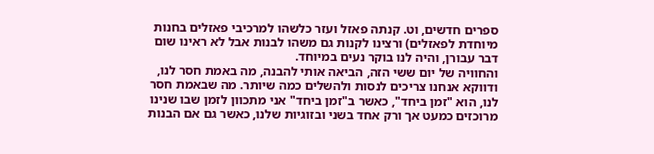ספרים חדשים, וט. קנתה פאזל ועזר כלשהו למרכיבי פאזלים בחנות מיוחדת לפאזלים) ורצינו לקנות גם משהו לבנות אבל לא ראינו שום דבר עבורן, והיה לנו בוקר נעים במיוחד.
והחוויה של יום ששי הזה, הביאה אותי להבנה, מה באמת חסר לנו, ודווקא אנחנו צריכים לנסות ולהשלים כמה שיותר. מה שבאמת חסר לנו, הוא "זמן ביחד", כאשר ב"זמן ביחד" אני מתכוון לזמן שבו שנינו מרוכזים כמעט אך ורק אחד בשני ובזוגיות שלנו, כאשר גם אם הבנות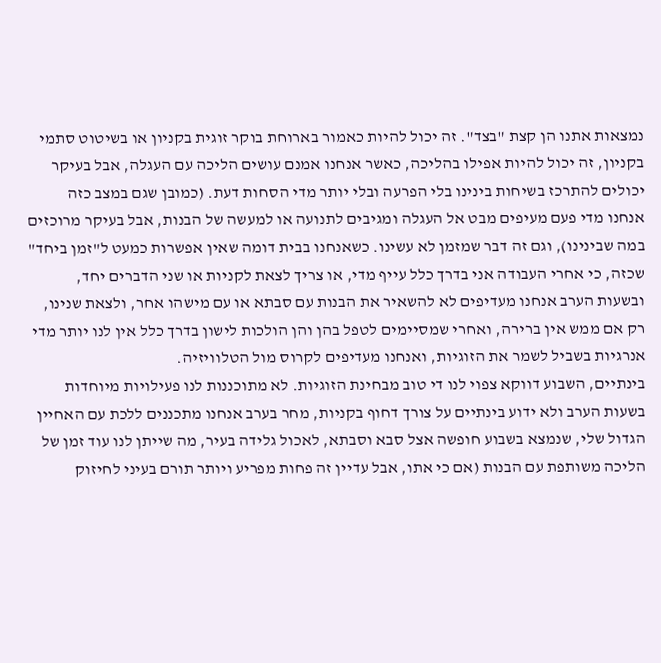נמצאות אתנו הן קצת "בצד". זה יכול להיות כאמור בארוחת בוקר זוגית בקניון או בשיטוט סתמי בקניון, זה יכול להיות אפילו בהליכה, כאשר אנחנו אמנם עושים הליכה עם העגלה, אבל בעיקר יכולים להתרכז בשיחות בינינו בלי הפרעה ובלי יותר מדי הסחות דעת. (כמובן שגם במצב כזה אנחנו מדי פעם מעיפים מבט אל העגלה ומגיבים לתנועה או למעשה של הבנות, אבל בעיקר מרוכזים במה שבינינו), וגם זה דבר שמזמן לא עשינו. כשאנחנו בבית דומה שאין אפשרות כמעט ל"זמן ביחד" שכזה, כי אחרי העבודה אני בדרך כלל עייף מדי, או צריך לצאת לקניות או שני הדברים יחד, ובשעות הערב אנחנו מעדיפים לא להשאיר את הבנות עם סבתא או עם מישהו אחר, ולצאת שנינו, רק אם ממש אין ברירה, ואחרי שמסיימים לטפל בהן והן הולכות לישון בדרך כלל אין לנו יותר מדי אנרגיות בשביל לשמר את הזוגיות, ואנחנו מעדיפים לקרוס מול הטלוויזיה.
בינתיים, השבוע דווקא צפוי לנו די טוב מבחינת הזוגיות. לא מתוכננות לנו פעילויות מיוחדות בשעות הערב ולא ידוע בינתיים על צורך דחוף בקניות, מחר בערב אנחנו מתכננים ללכת עם האחיין הגדול שלי, שנמצא בשבוע חופשה אצל סבא וסבתא, לאכול גלידה בעיר, מה שייתן לנו עוד זמן של הליכה משותפת עם הבנות (אם כי אתו, אבל עדיין זה פחות מפריע ויותר תורם בעיני לחיזוק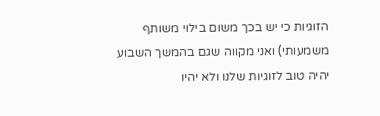הזוגיות כי יש בכך משום בילוי משותף משמעותי) ואני מקווה שגם בהמשך השבוע יהיה טוב לזוגיות שלנו ולא יהיו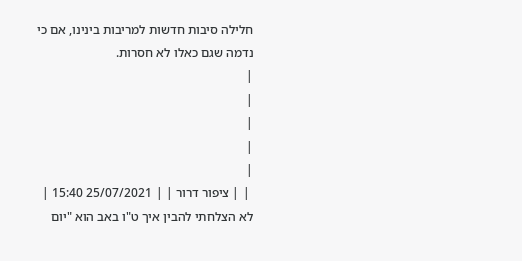חלילה סיבות חדשות למריבות בינינו, אם כי נדמה שגם כאלו לא חסרות.
|
|
|
|
|
 | | ציפור דרור | | 25/07/2021 15:40 |
לא הצלחתי להבין איך ט"ו באב הוא "יום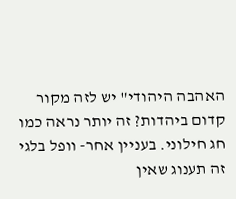האהבה היהודי" יש לזה מקור קדום ביהדות? זה יותר נראה כמו חג חילוני. בעניין אחר- וופל בלגי זה תענוג שאין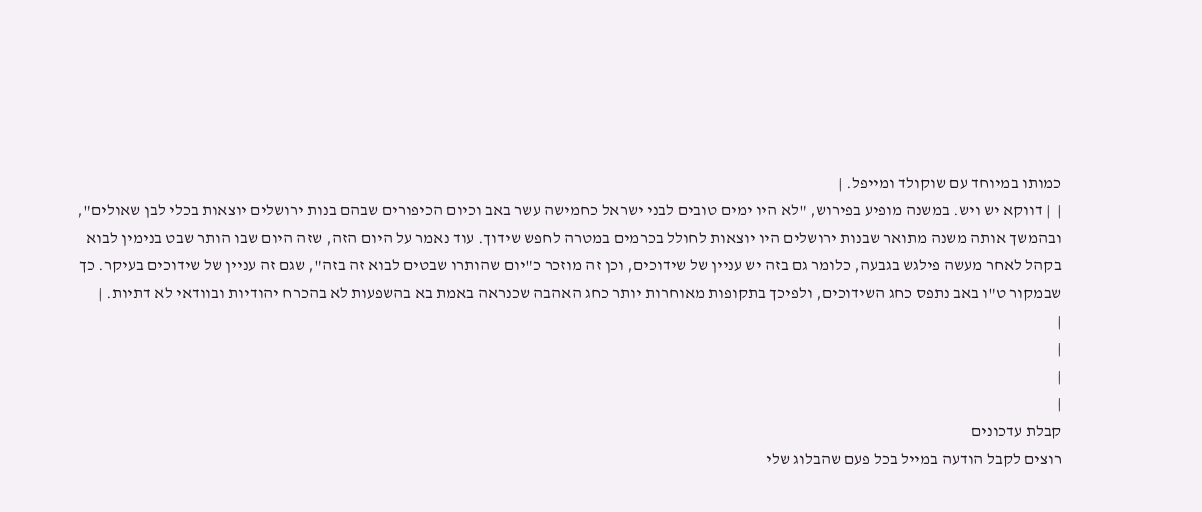כמותו במיוחד עם שוקולד ומייפל. |
|  | דווקא יש ויש. במשנה מופיע בפירוש, "לא היו ימים טובים לבני ישראל כחמישה עשר באב וכיום הכיפורים שבהם בנות ירושלים יוצאות בכלי לבן שאולים", ובהמשך אותה משנה מתואר שבנות ירושלים היו יוצאות לחולל בכרמים במטרה לחפש שידוך. עוד נאמר על היום הזה, שזה היום שבו הותר שבט בנימין לבוא בקהל לאחר מעשה פילגש בגבעה, כלומר גם בזה יש עניין של שידוכים, וכן זה מוזכר כ"יום שהותרו שבטים לבוא זה בזה", שגם זה עניין של שידוכים בעיקר. כך שבמקור ט"ו באב נתפס כחג השידוכים, ולפיכך בתקופות מאוחרות יותר כחג האהבה שכנראה באמת בא בהשפעות לא בהכרח יהודיות ובוודאי לא דתיות. |
|
|
|
|
קבלת עדכונים
רוצים לקבל הודעה במייל בכל פעם שהבלוג שלי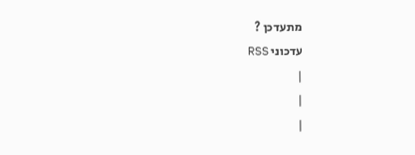מתעדכן ?
עדכוני RSS
|
|
|